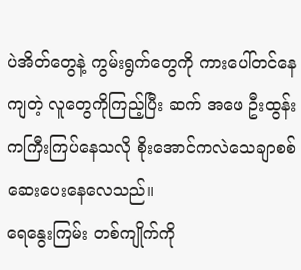ပဲအိတ်တွေနဲ့ ကွမ်းရွက်တွေကို ကားပေါ်တင်နေကျတဲ့ လူတွေကိုကြည့်ပြီး ဆက် အဖေ ဦးထွန်း ကကြီးကြပ်နေသလို စိုးအောင်ကလဲသေချာစစ်ဆေးပေးနေလေသည်။
ရေနွေးကြမ်း တစ်ကျိုက်ကို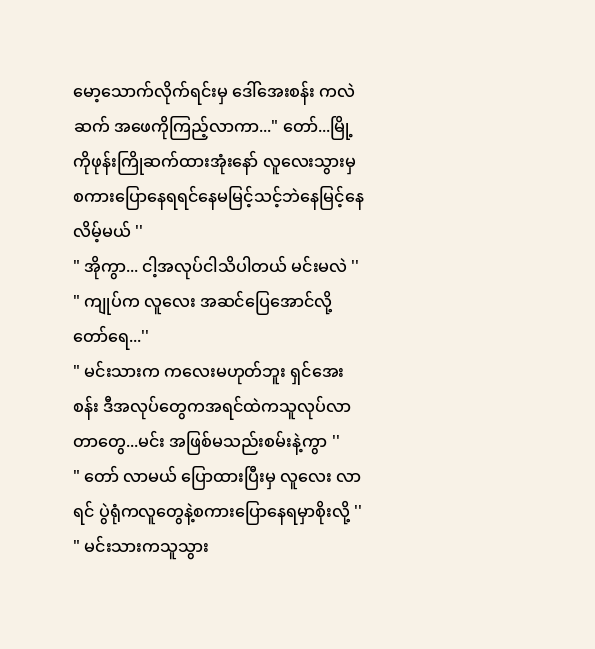မော့သောက်လိုက်ရင်းမှ ဒေါ်အေးစန်း ကလဲ ဆက် အဖေကိုကြည့်လာကာ..." တော်...မြို့ကိုဖုန်းကြိုဆက်ထားအုံးနော် လူလေးသွားမှစကားပြောနေရရင်နေမမြင့်သင့်ဘဲနေမြင့်နေလိမ့်မယ် ''
" အိုကွာ... ငါ့အလုပ်ငါသိပါတယ် မင်းမလဲ ''
" ကျုပ်က လူလေး အဆင်ပြေအောင်လို့တော်ရေ...''
" မင်းသားက ကလေးမဟုတ်ဘူး ရှင်အေးစန်း ဒီအလုပ်တွေကအရင်ထဲကသူလုပ်လာတာတွေ...မင်း အဖြစ်မသည်းစမ်းနဲ့ကွာ ''
" တော် လာမယ် ပြောထားပြီးမှ လူလေး လာရင် ပွဲရုံကလူတွေနဲ့စကားပြောနေရမှာစိုးလို့ ''
" မင်းသားကသူသွား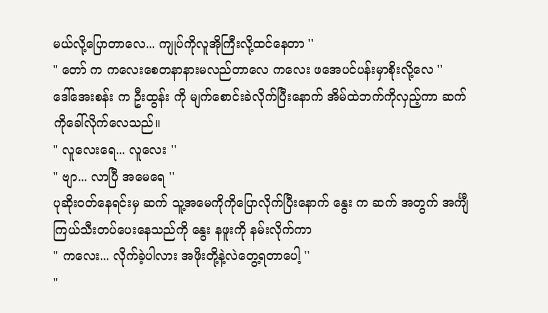မယ်လို့ပြောတာလေ... ကျုပ်ကိုလူအိုကြီးလို့ထင်နေတာ ''
" တော် က ကလေးစေတနာနားမလည်တာလေ ကလေး ဖအေပင်ပန်းမှာစိုးလို့လေ ''
ဒေါ်အေးစန်း က ဦးထွန်း ကို မျက်စောင်းခဲလိုက်ပြီးနောက် အိမ်ထဲဘက်ကိုလှည့်ကာ ဆက် ကိုခေါ်လိုက်လေသည်။
" လူလေးရေ... လူလေး ''
" ဗျာ... လာပြီ အမေရေ ''
ပုဆိုးဝတ်နေရင်းမှ ဆက် သူ့အမေကိုကိုပြောလိုက်ပြီးနောက် နွေး က ဆက် အတွက် အင်္ကျီ ကြယ်သီးတပ်ပေးနေသည်ကို နွေး နဖူးကို နမ်းလိုက်ကာ
" ကလေး... လိုက်ခဲ့ပါလား အဖိုးတို့နဲ့လဲတွေ့ရတာပေါ့ ''
"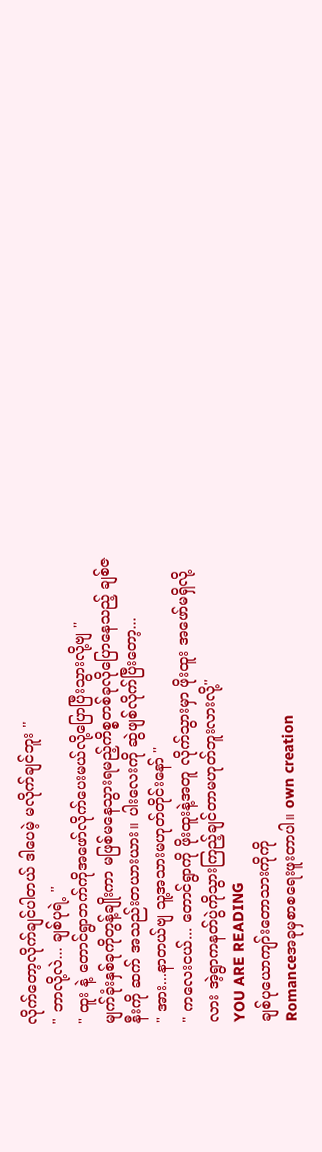လိုက်တော့လိုက်ချင်ပါတယ် ဒါပေမဲ့ မလိုက်ချင်ဘူး ''
" ဘာလို့လဲ... ချစ်ပုရဲ့ ''
" ထူး နဲ့ တောင်ရွာဘက်ကိုအဖော်လိုက်ပေးမယ်လို့ပြောပြီးသွားလို့ဗျ ''
မျက်ခုံးနှစ်ခုကိုတွန့်ချိုးကာ မဖြစ်မနေသွားရမည့်ကိစ္စတစ်ခုလိုပြောနေသည့် ချစ်ဇနီးကို ဆက် အသည်းတယားယား။ ပါးလေးကို ဆွဲဖျစ်လိုက်ပြီးတော့...
" အား...နာတယ်ဗျ သူ့အသားမဟုတ်တိုင်းနော် ''
" ကလေးငယ်... တောင်ရွာကို ဖိုးထူးနဲ့အတူ လိုက်သွားမှာ ဖိုးထူး အဖော်မရှိလို့လား အဲ့ရွာကနတ်ပွဲကိုသွားကြည့်ချင်တာမဟုတ်ဘူးလားလို့''
YOU ARE READING
ချစ်ပုယောကျာ်းတောသားကိုကို
Romanceအခုမှစာစရေးဖူးတာပါ။ own creation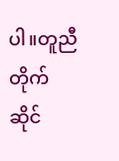ပါ။တူညီတိုက်ဆိုင်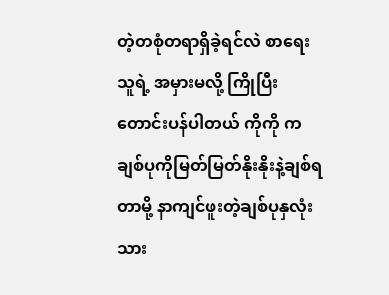တဲ့တစုံတရာရှိခဲ့ရင်လဲ စာရေးသူရဲ့ အမှားမလို့ ကြိုပြီး တောင်းပန်ပါတယ် ကိုကို ကချစ်ပုကိုမြတ်မြတ်နိုးနိုးနဲ့ချစ်ရတာမို့ နာကျင်ဖူးတဲ့ချစ်ပုနှလုံးသား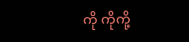ကို ကိုကို့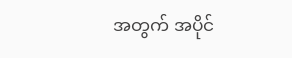အတွက် အပိုင်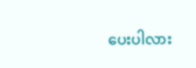ပေးပါလား